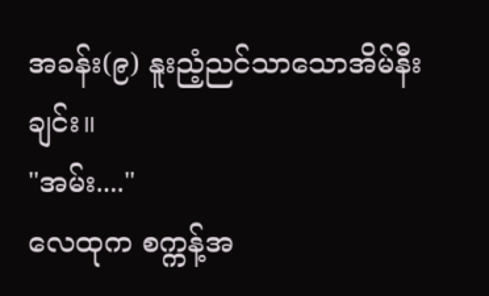အခန်း(၉) နူးညံ့ညင်သာသောအိမ်နီးချင်း။
"အမ်း...."
လေထုက စက္ကန့်အ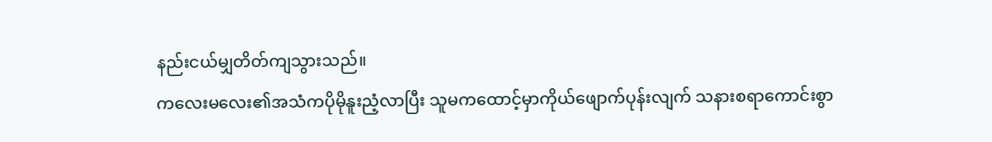နည်းငယ်မျှတိတ်ကျသွားသည်။
ကလေးမလေး၏အသံကပိုမိုနူးညံ့လာပြီး သူမကထောင့်မှာကိုယ်ဖျောက်ပုန်းလျက် သနားစရာကောင်းစွာ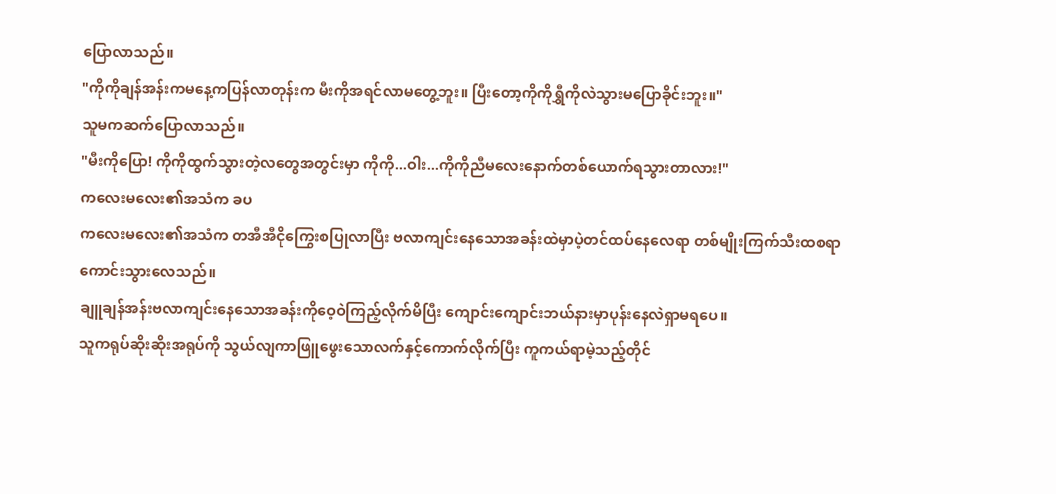ပြောလာသည်။
"ကိုကိုချန်အန်းကမနေ့ကပြန်လာတုန်းက မီးကိုအရင်လာမတွေ့ဘူး။ ပြီးတော့ကိုကိုရွှီကိုလဲသွားမပြောခိုင်းဘူး။"
သူမကဆက်ပြောလာသည်။
"မီးကိုပြော! ကိုကိုထွက်သွားတဲ့လတွေအတွင်းမှာ ကိုကို...ဝါး...ကိုကိုညီမလေးနောက်တစ်ယောက်ရသွားတာလား!"
ကလေးမလေး၏အသံက ခပ
ကလေးမလေး၏အသံက တအီအီငိုကြွေးစပြုလာပြီး ဗလာကျင်းနေသောအခန်းထဲမှာပဲ့တင်ထပ်နေလေရာ တစ်မျိုးကြက်သီးထစရာကောင်းသွားလေသည်။
ချူချန်အန်းဗလာကျင်းနေသောအခန်းကိုဝေ့ဝဲကြည့်လိုက်မိပြီး ကျောင်းကျောင်းဘယ်နားမှာပုန်းနေလဲရှာမရပေ။
သူကရုပ်ဆိုးဆိုးအရုပ်ကို သွယ်လျကာဖြူဖွေးသောလက်နှင့်ကောက်လိုက်ပြီး ကူကယ်ရာမဲ့သည့်တိုင်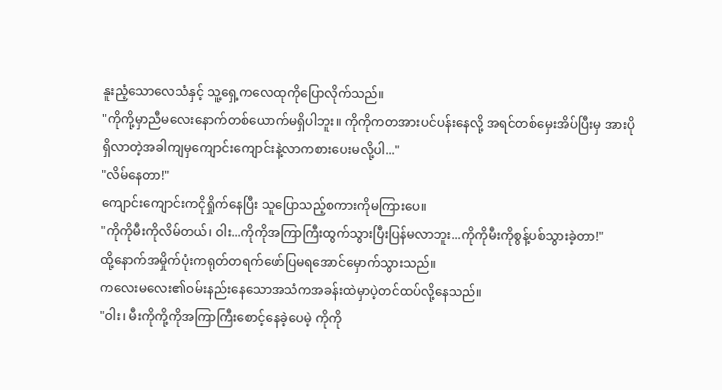နူးညံ့သောလေသံနှင့် သူ့ရှေ့ကလေထုကိုပြောလိုက်သည်။
"ကိုကို့မှာညီမလေးနောက်တစ်ယောက်မရှိပါဘူး။ ကိုကိုကတအားပင်ပန်းနေလို့ အရင်တစ်မှေးအိပ်ပြီးမှ အားပိုရှိလာတဲ့အခါကျမှကျောင်းကျောင်းနဲ့လာကစားပေးမလို့ပါ..."
"လိမ်နေတာ!"
ကျောင်းကျောင်းကငိုရှိုက်နေပြီး သူပြောသည့်စကားကိုမကြားပေ။
"ကိုကိုမီးကိုလိမ်တယ်၊ ဝါး...ကိုကိုအကြာကြီးထွက်သွားပြီးပြန်မလာဘူး...ကိုကိုမီးကိုစွန့်ပစ်သွားခဲ့တာ!"
ထို့နောက်အမှိုက်ပုံးကရုတ်တရက်ဖော်ပြမရအောင်မှောက်သွားသည်။
ကလေးမလေး၏ဝမ်းနည်းနေသောအသံကအခန်းထဲမှာပဲ့တင်ထပ်လို့နေသည်။
"ဝါး၊ မီးကိုကို့ကိုအကြာကြီးစောင့်နေခဲ့ပေမဲ့ ကိုကို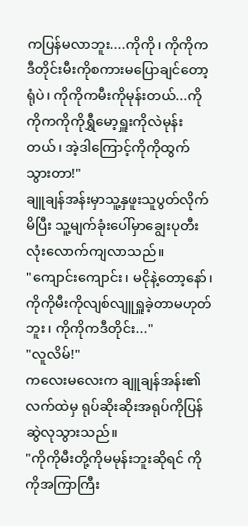ကပြန်မလာဘူး....ကိုကို၊ ကိုကိုကဒီတိုင်းမီးကိုစကားမပြောချင်တော့ရုံပဲ၊ ကိုကိုကမီးကိုမုန်းတယ်...ကိုကိုကကိုကိုရွှီမော့ရှူးကိုလဲမုန်းတယ်၊ အဲ့ဒါကြောင့်ကိုကိုထွက်သွားတာ!"
ချူချန်အန်းမှာသူ့နှဖူးသူပွတ်လိုက်မိပြီး သူ့မျက်ခုံးပေါ်မှာချွေးပုတီးလုံးလောက်ကျလာသည်။
"ကျောင်းကျောင်း၊ မငိုနဲ့တော့နော်၊ ကိုကိုမီးကိုလျစ်လျူရှူခဲ့တာမဟုတ်ဘူး၊ ကိုကိုကဒီတိုင်း..."
"လူလိမ်!"
ကလေးမလေးက ချူချန်အန်း၏လက်ထဲမှ ရုပ်ဆိုးဆိုးအရုပ်ကိုပြန်ဆွဲလုသွားသည်။
"ကိုကိုမီးတို့ကိုမမုန်းဘူးဆိုရင် ကိုကိုအကြာကြီး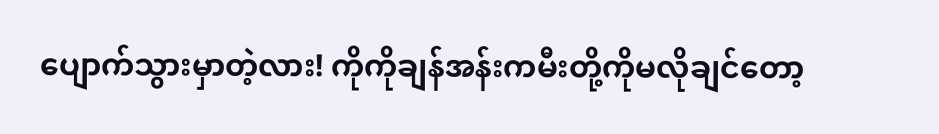ပျောက်သွားမှာတဲ့လား! ကိုကိုချန်အန်းကမီးတို့ကိုမလိုချင်တော့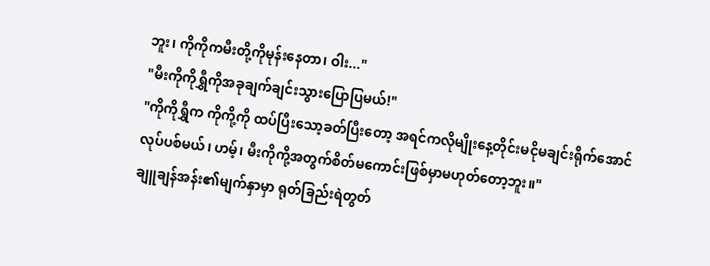ဘူး၊ ကိုကိုကမီးတို့ကိုမုန်းနေတာ၊ ဝါး..."
"မီးကိုကိုရွှီကိုအခုချက်ချင်းသွားပြောပြမယ်!"
"ကိုကိုရွှီက ကိုကို့ကို ထပ်ပြီးသော့ခတ်ပြီးတော့ အရင်ကလိုမျိုးနေ့တိုင်းမငိုမချင်းရိုက်အောင်လုပ်ပစ်မယ်၊ ဟမ့်၊ မီးကိုကို့အတွက်စိတ်မကောင်းဖြစ်မှာမဟုတ်တော့ဘူး။"
ချူချန်အန်း၏မျက်နှာမှာ ရုတ်ခြည်းရဲတွတ်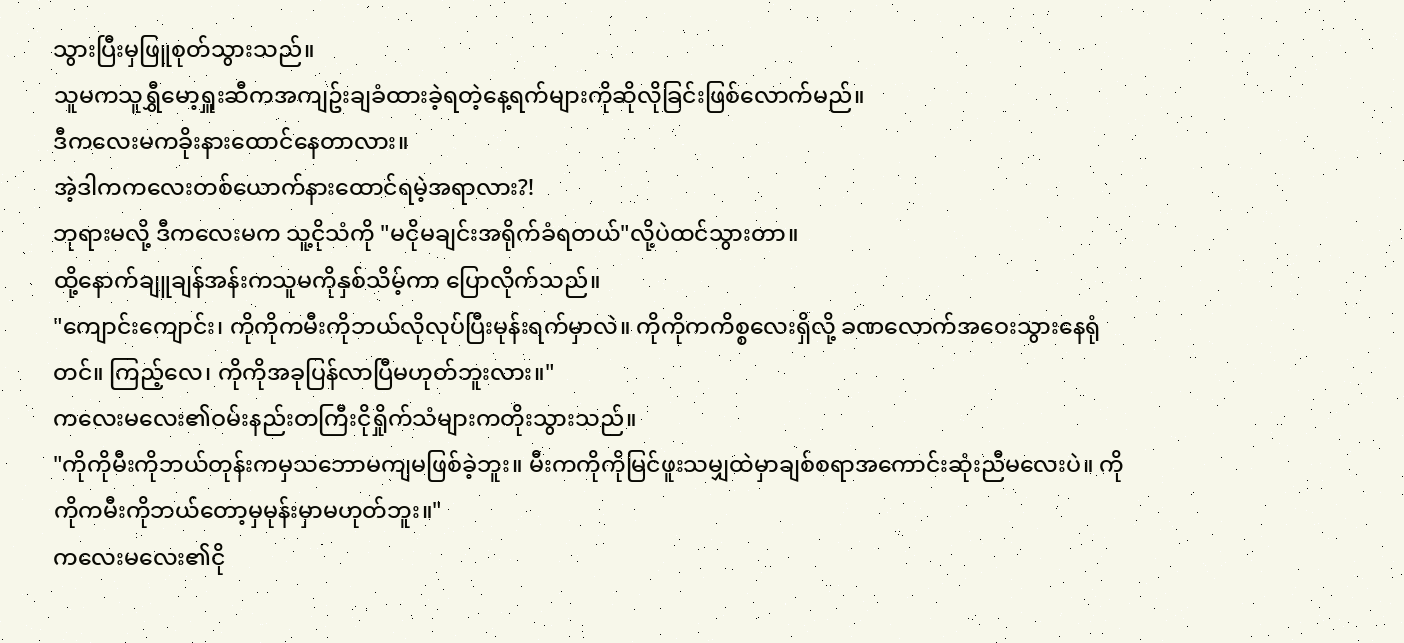သွားပြီးမှဖြူစုတ်သွားသည်။
သူမကသူရွှီမော့ရှူးဆီကအကျဥ်းချခံထားခဲ့ရတဲ့နေ့ရက်များကိုဆိုလိုခြင်းဖြစ်လောက်မည်။
ဒီကလေးမကခိုးနားထောင်နေတာလား။
အဲ့ဒါကကလေးတစ်ယောက်နားထောင်ရမဲ့အရာလား?!
ဘုရားမလို့ ဒီကလေးမက သူ့ငိုသံကို "မငိုမချင်းအရိုက်ခံရတယ်"လို့ပဲထင်သွားတာ။
ထို့နောက်ချူချန်အန်းကသူမကိုနှစ်သိမ့်ကာ ပြောလိုက်သည်။
"ကျောင်းကျောင်း၊ ကိုကိုကမီးကိုဘယ်လိုလုပ်ပြီးမုန်းရက်မှာလဲ။ ကိုကိုကကိစ္စလေးရှိလို့ ခဏလောက်အဝေးသွားနေရုံတင်။ ကြည့်လေ၊ ကိုကိုအခုပြန်လာပြီမဟုတ်ဘူးလား။"
ကလေးမလေး၏ဝမ်းနည်းတကြီးငိုရှိုက်သံများကတိုးသွားသည်။
"ကိုကိုမီးကိုဘယ်တုန်းကမှသဘောမကျမဖြစ်ခဲ့ဘူး။ မီးကကိုကိုမြင်ဖူးသမျှထဲမှာချစ်စရာအကောင်းဆုံးညီမလေးပဲ။ ကိုကိုကမီးကိုဘယ်တော့မှမုန်းမှာမဟုတ်ဘူး။"
ကလေးမလေး၏ငို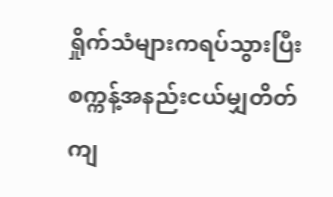ရှိုက်သံများကရပ်သွားပြီး စက္ကန့်အနည်းငယ်မျှတိတ်ကျ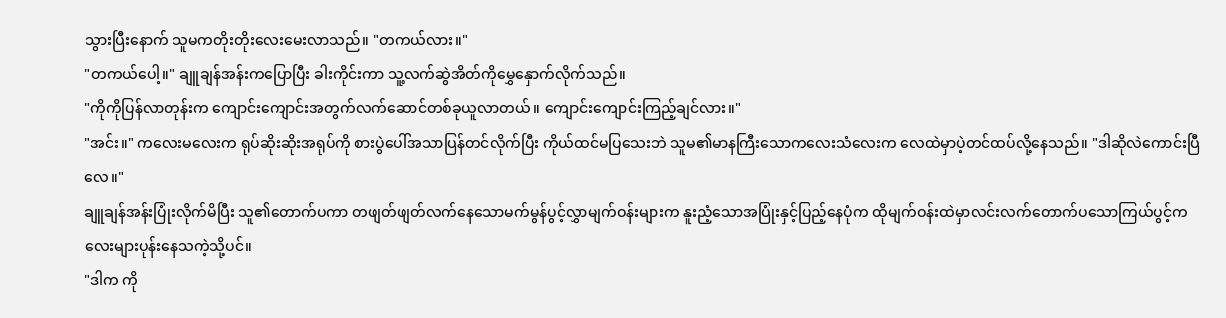သွားပြီးနောက် သူမကတိုးတိုးလေးမေးလာသည်။ "တကယ်လား။"
"တကယ်ပေါ့။" ချူချန်အန်းကပြောပြီး ခါးကိုင်းကာ သူ့လက်ဆွဲအိတ်ကိုမွှေနှောက်လိုက်သည်။
"ကိုကိုပြန်လာတုန်းက ကျောင်းကျောင်းအတွက်လက်ဆောင်တစ်ခုယူလာတယ်။ ကျောင်းကျောင်းကြည့်ချင်လား။"
"အင်း။" ကလေးမလေးက ရုပ်ဆိုးဆိုးအရုပ်ကို စားပွဲပေါ်အသာပြန်တင်လိုက်ပြီး ကိုယ်ထင်မပြသေးဘဲ သူမ၏မာနကြီးသောကလေးသံလေးက လေထဲမှာပဲ့တင်ထပ်လို့နေသည်။ "ဒါဆိုလဲကောင်းပြီလေ။"
ချူချန်အန်းပြုံးလိုက်မိပြီး သူ၏တောက်ပကာ တဖျတ်ဖျတ်လက်နေသောမက်မွန်ပွင့်လွှာမျက်ဝန်းများက နူးညံ့သောအပြုံးနှင့်ပြည့်နေပုံက ထိုမျက်ဝန်းထဲမှာလင်းလက်တောက်ပသောကြယ်ပွင့်ကလေးများပုန်းနေသကဲ့သို့ပင်။
"ဒါက ကို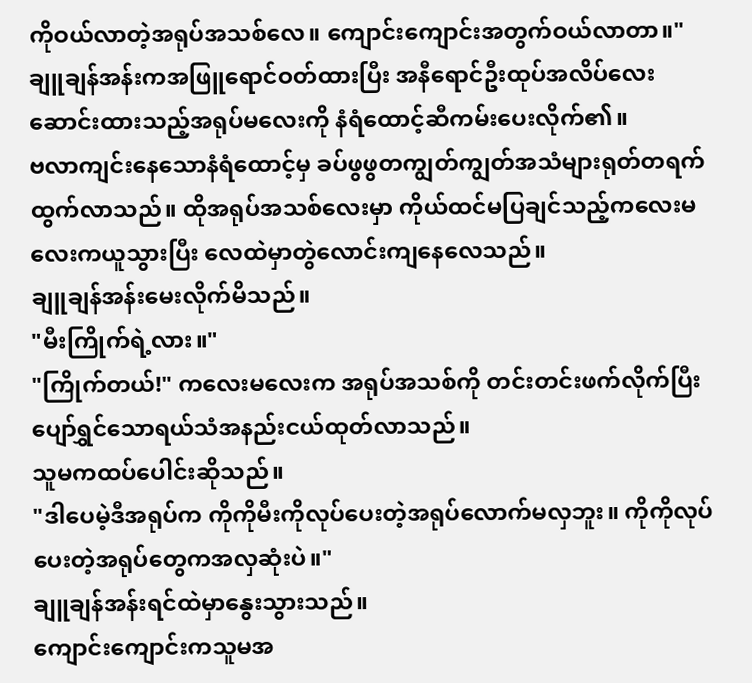ကိုဝယ်လာတဲ့အရုပ်အသစ်လေ။ ကျောင်းကျောင်းအတွက်ဝယ်လာတာ။"
ချူချန်အန်းကအဖြူရောင်ဝတ်ထားပြီး အနီရောင်ဦးထုပ်အလိပ်လေးဆောင်းထားသည့်အရုပ်မလေးကို နံရံထောင့်ဆီကမ်းပေးလိုက်၏။
ဗလာကျင်းနေသောနံရံထောင့်မှ ခပ်ဖွဖွတကျွတ်ကျွတ်အသံများရုတ်တရက်ထွက်လာသည်။ ထိုအရုပ်အသစ်လေးမှာ ကိုယ်ထင်မပြချင်သည့်ကလေးမလေးကယူသွားပြီး လေထဲမှာတွဲလောင်းကျနေလေသည်။
ချူချန်အန်းမေးလိုက်မိသည်။
"မီးကြိုက်ရဲ့လား။"
"ကြိုက်တယ်!" ကလေးမလေးက အရုပ်အသစ်ကို တင်းတင်းဖက်လိုက်ပြီး ပျော်ရွှင်သောရယ်သံအနည်းငယ်ထုတ်လာသည်။
သူမကထပ်ပေါင်းဆိုသည်။
"ဒါပေမဲ့ဒီအရုပ်က ကိုကိုမီးကိုလုပ်ပေးတဲ့အရုပ်လောက်မလှဘူး။ ကိုကိုလုပ်ပေးတဲ့အရုပ်တွေကအလှဆုံးပဲ။"
ချူချန်အန်းရင်ထဲမှာနွေးသွားသည်။
ကျောင်းကျောင်းကသူမအ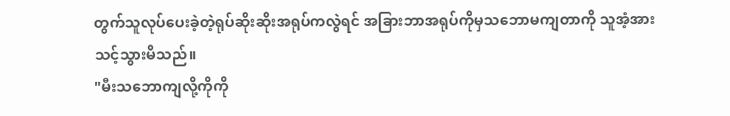တွက်သူလုပ်ပေးခဲ့တဲ့ရုပ်ဆိုးဆိုးအရုပ်ကလွဲရင် အခြားဘာအရုပ်ကိုမှသဘောမကျတာကို သူအံ့အားသင့်သွားမိသည်။
"မီးသဘောကျလို့ကိုကို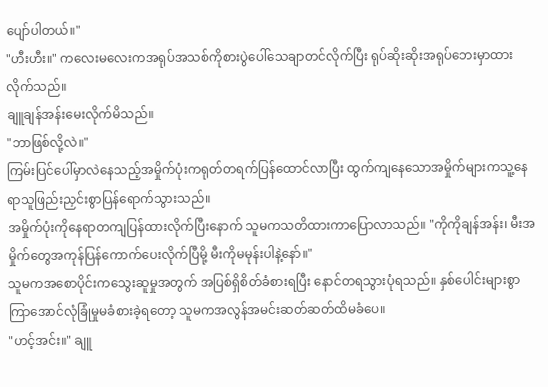ပျော်ပါတယ်။"
"ဟီးဟီး။" ကလေးမလေးကအရုပ်အသစ်ကိုစားပွဲပေါ်သေချာတင်လိုက်ပြီး ရုပ်ဆိုးဆိုးအရုပ်ဘေးမှာထားလိုက်သည်။
ချူချန်အန်းမေးလိုက်မိသည်။
"ဘာဖြစ်လို့လဲ။"
ကြမ်းပြင်ပေါ်မှာလဲနေသည့်အမှိုက်ပုံးကရုတ်တရက်ပြန်ထောင်လာပြီး ထွက်ကျနေသောအမှိုက်များကသူ့နေရာသူဖြည်းညှင်းစွာပြန်ရောက်သွားသည်။
အမှိုက်ပုံးကိုနေရာတကျပြန်ထားလိုက်ပြီးနောက် သူမကသတိထားကာပြောလာသည်။ "ကိုကိုချန်အန်း၊ မီးအမှိုက်တွေအကုန်ပြန်ကောက်ပေးလိုက်ပြီမို့ မီးကိုမမုန်းပါနဲ့နော်။"
သူမကအစောပိုင်းကသွေးဆူမှုအတွက် အပြစ်ရှိစိတ်ခံစားရပြီး နောင်တရသွားပုံရသည်။ နှစ်ပေါင်းများစွာကြာအောင်လုံခြုံမှုမခံစားခဲ့ရတော့ သူမကအလွန်အမင်းဆတ်ဆတ်ထိမခံပေ။
"ဟင့်အင်း။" ချူ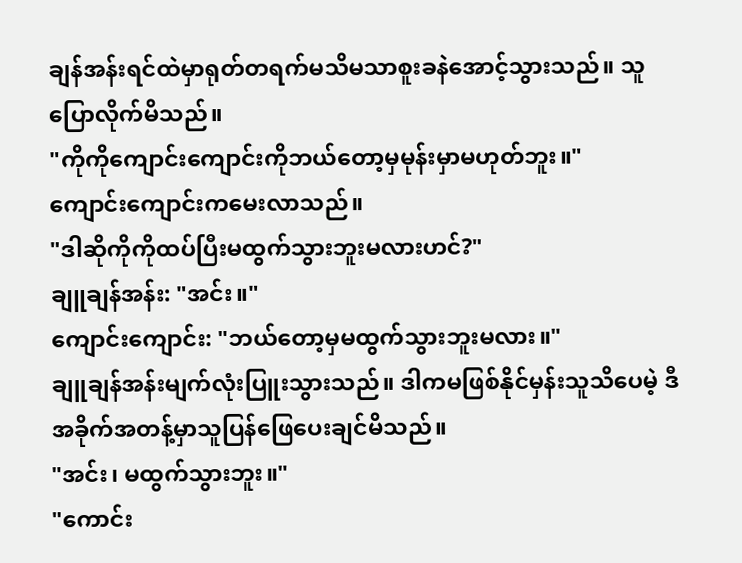ချန်အန်းရင်ထဲမှာရုတ်တရက်မသိမသာစူးခနဲအောင့်သွားသည်။ သူပြောလိုက်မိသည်။
"ကိုကိုကျောင်းကျောင်းကိုဘယ်တော့မှမုန်းမှာမဟုတ်ဘူး။"
ကျောင်းကျောင်းကမေးလာသည်။
"ဒါဆိုကိုကိုထပ်ပြီးမထွက်သွားဘူးမလားဟင်?"
ချူချန်အန်း: "အင်း။"
ကျောင်းကျောင်း: "ဘယ်တော့မှမထွက်သွားဘူးမလား။"
ချူချန်အန်းမျက်လုံးပြူးသွားသည်။ ဒါကမဖြစ်နိုင်မှန်းသူသိပေမဲ့ ဒီအခိုက်အတန့်မှာသူပြန်ဖြေပေးချင်မိသည်။
"အင်း၊ မထွက်သွားဘူး။"
"ကောင်း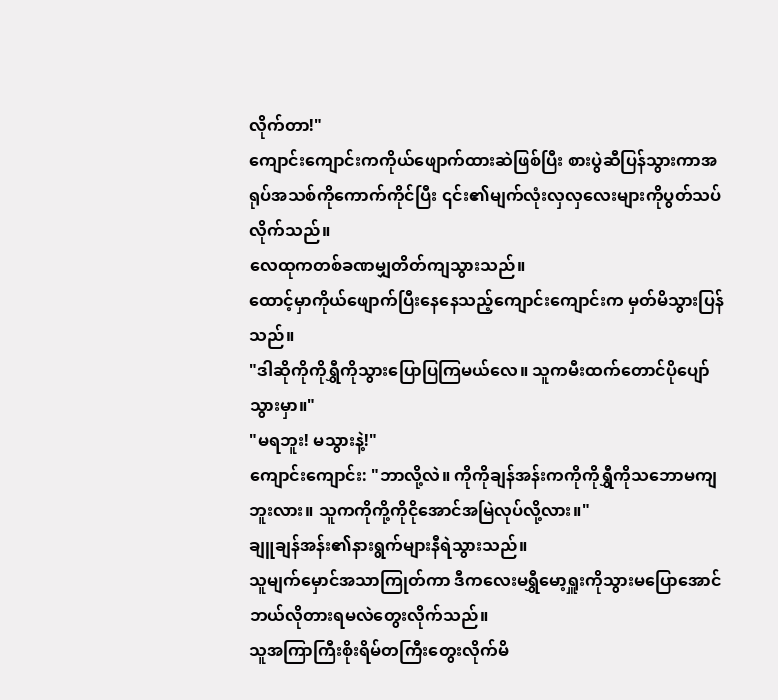လိုက်တာ!"
ကျောင်းကျောင်းကကိုယ်ဖျောက်ထားဆဲဖြစ်ပြီး စားပွဲဆီပြန်သွားကာအရုပ်အသစ်ကိုကောက်ကိုင်ပြီး ၎င်း၏မျက်လုံးလှလှလေးများကိုပွတ်သပ်လိုက်သည်။
လေထုကတစ်ခဏမျှတိတ်ကျသွားသည်။
ထောင့်မှာကိုယ်ဖျောက်ပြီးနေနေသည့်ကျောင်းကျောင်းက မှတ်မိသွားပြန်သည်။
"ဒါဆိုကိုကိုရွှီကိုသွားပြောပြကြမယ်လေ။ သူကမီးထက်တောင်ပိုပျော်သွားမှာ။"
"မရဘူး! မသွားနဲ့!"
ကျောင်းကျောင်း: "ဘာလို့လဲ။ ကိုကိုချန်အန်းကကိုကိုရွှီကိုသဘောမကျဘူးလား။ သူကကိုကို့ကိုငိုအောင်အမြဲလုပ်လို့လား။"
ချူချန်အန်း၏နားရွက်များနီရဲသွားသည်။
သူမျက်မှောင်အသာကြုတ်ကာ ဒီကလေးမရွှီမော့ရှူးကိုသွားမပြောအောင်ဘယ်လိုတားရမလဲတွေးလိုက်သည်။
သူအကြာကြီးစိုးရိမ်တကြီးတွေးလိုက်မိ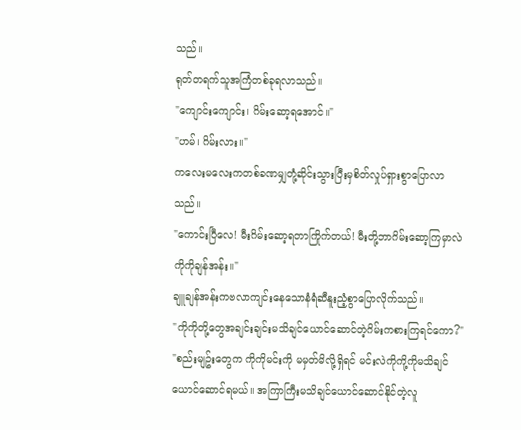သည်။
ရုတ်တရက်သူအကြံတစ်ခုရလာသည်။
"ကျောင်းကျောင်း၊ ဂိမ်းဆော့ရအောင်။"
"ဟမ်၊ ဂိမ်းလား။"
ကလေးမလေးကတစ်ခဏမျှတုံ့ဆိုင်းသွားပြီးမှစိတ်လှုပ်ရှားစွာပြောလာသည်။
"ကောင်းပြီလေ! မီးဂိမ်းဆော့ရတာကြိုက်တယ်! မီးတို့ဘာဂိမ်းဆော့ကြမှာလဲကိုကိုချန်အန်း။"
ချူချန်အန်းကဗလာကျင်းနေသောနံရံဆီနူးညံ့စွာပြောလိုက်သည်။
"ကိုကိုတို့တွေအချင်းချင်းမသိချင်ယောင်ဆောင်တဲ့ဂိမ်းကစားကြရင်ကော?"
"စည်းမျဥ်းတွေက ကိုကိုမင်းကို မမှတ်မိလို့ရှိရင် မင်းလဲကိုကို့ကိုမသိချင်ယောင်ဆောင်ရမယ်။ အကြာကြီးမသိချင်ယောင်ဆောင်နိုင်တဲ့လူ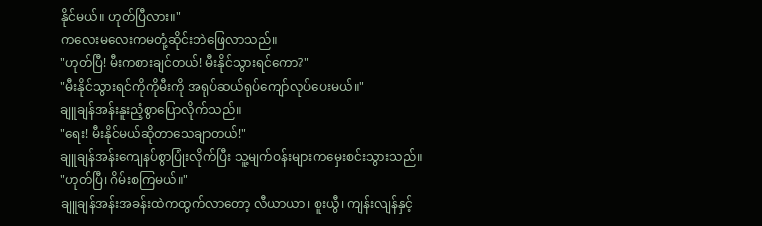နိုင်မယ်။ ဟုတ်ပြီလား။"
ကလေးမလေးကမတုံ့ဆိုင်းဘဲဖြေလာသည်။
"ဟုတ်ပြီ! မီးကစားချင်တယ်! မီးနိုင်သွားရင်ကော?"
"မီးနိုင်သွားရင်ကိုကိုမီးကို အရုပ်ဆယ်ရုပ်ကျော်လုပ်ပေးမယ်။"
ချူချန်အန်းနူးညံ့စွာပြောလိုက်သည်။
"ရေး! မီးနိုင်မယ်ဆိုတာသေချာတယ်!"
ချူချန်အန်းကျေနပ်စွာပြုံးလိုက်ပြီး သူ့မျက်ဝန်းများကမှေးစင်းသွားသည်။
"ဟုတ်ပြီ၊ ဂိမ်းစကြမယ်။"
ချူချန်အန်းအခန်းထဲကထွက်လာတော့ လီယာယာ၊ စူးယွီ၊ ကျန်းလျန်နှင့်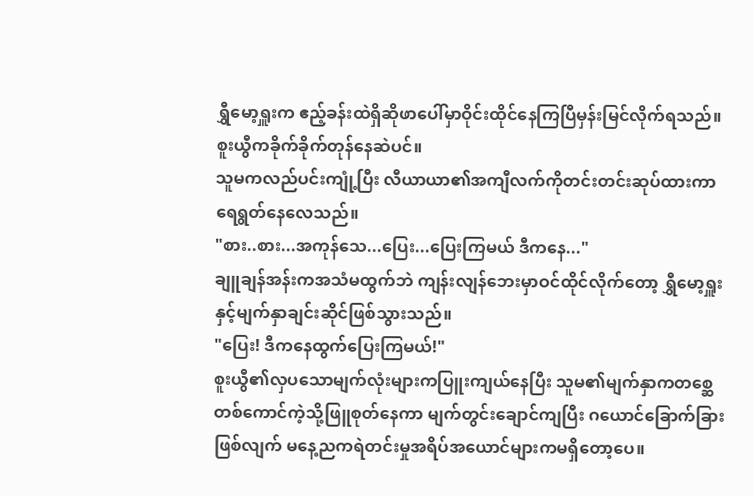ရွှီမော့ရှူးက ဧည့်ခန်းထဲရှိဆိုဖာပေါ်မှာဝိုင်းထိုင်နေကြပြီမှန်းမြင်လိုက်ရသည်။
စူးယွီကခိုက်ခိုက်တုန်နေဆဲပင်။
သူမကလည်ပင်းကျုံ့ပြီး လီယာယာ၏အကျီလက်ကိုတင်းတင်းဆုပ်ထားကာ ရေရွတ်နေလေသည်။
"စား..စား...အကုန်သေ...ပြေး...ပြေးကြမယ် ဒီကနေ..."
ချူချန်အန်းကအသံမထွက်ဘဲ ကျန်းလျန်ဘေးမှာဝင်ထိုင်လိုက်တော့ ရွှီမော့ရှူးနှင့်မျက်နှာချင်းဆိုင်ဖြစ်သွားသည်။
"ပြေး! ဒီကနေထွက်ပြေးကြမယ်!"
စူးယွီ၏လှပသောမျက်လုံးများကပြူးကျယ်နေပြီး သူမ၏မျက်နှာကတစ္ဆေတစ်ကောင်ကဲ့သို့ဖြူစုတ်နေကာ မျက်တွင်းချောင်ကျပြီး ဂယောင်ခြောက်ခြားဖြစ်လျက် မနေ့ညကရဲတင်းမှုအရိပ်အယောင်များကမရှိတော့ပေ။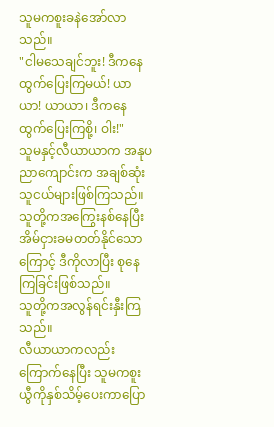သူမကစူးခနဲအော်လာသည်။
"ငါမသေချင်ဘူး! ဒီကနေထွက်ပြေးကြမယ်! ယာယာ! ယာယာ၊ ဒီကနေထွက်ပြေးကြစို့၊ ဝါး!"
သူမနှင့်လီယာယာက အနုပညာကျောင်းက အချစ်ဆုံးသူငယ်များဖြစ်ကြသည်။ သူတို့ကအကြွေးနစ်နေပြီး အိမ်ငှားခမတတ်နိုင်သောကြောင့် ဒီကိုလာပြီး စုနေကြခြင်းဖြစ်သည်။
သူတို့ကအလွန်ရင်းနှီးကြသည်။
လီယာယာကလည်းကြောက်နေပြီး သူမကစူးယွီကိုနှစ်သိမ့်ပေးကာပြော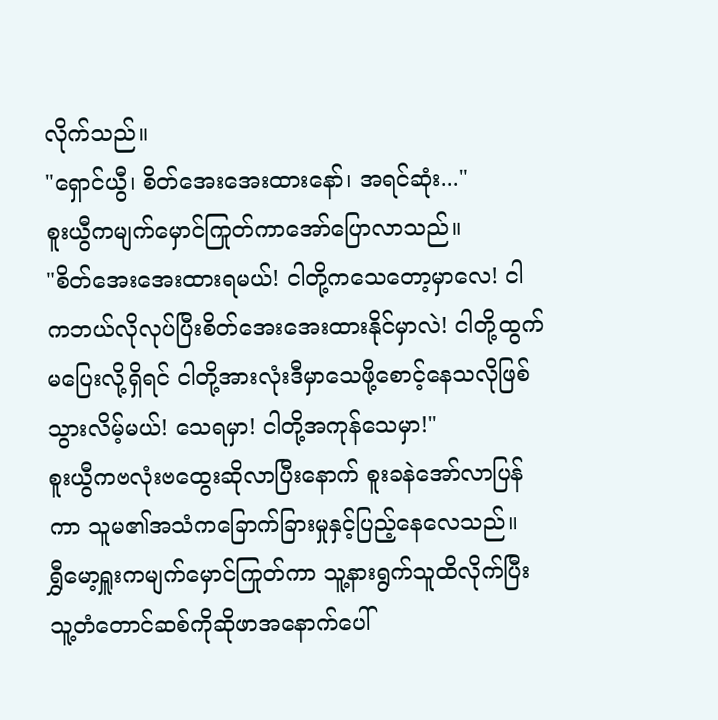လိုက်သည်။
"ရှောင်ယွီ၊ စိတ်အေးအေးထားနော်၊ အရင်ဆုံး..."
စူးယွီကမျက်မှောင်ကြုတ်ကာအော်ပြောလာသည်။
"စိတ်အေးအေးထားရမယ်! ငါတို့ကသေတော့မှာလေ! ငါကဘယ်လိုလုပ်ပြီးစိတ်အေးအေးထားနိုင်မှာလဲ! ငါတို့ထွက်မပြေးလို့ရှိရင် ငါတို့အားလုံးဒီမှာသေဖို့စောင့်နေသလိုဖြစ်သွားလိမ့်မယ်! သေရမှာ! ငါတို့အကုန်သေမှာ!"
စူးယွီကဗလုံးဗထွေးဆိုလာပြီးနောက် စူးခနဲအော်လာပြန်ကာ သူမ၏အသံကခြောက်ခြားမှုနှင့်ပြည့်နေလေသည်။
ရွှီမော့ရှူးကမျက်မှောင်ကြုတ်ကာ သူ့နားရွက်သူထိလိုက်ပြီး သူ့တံတောင်ဆစ်ကိုဆိုဖာအနောက်ပေါ်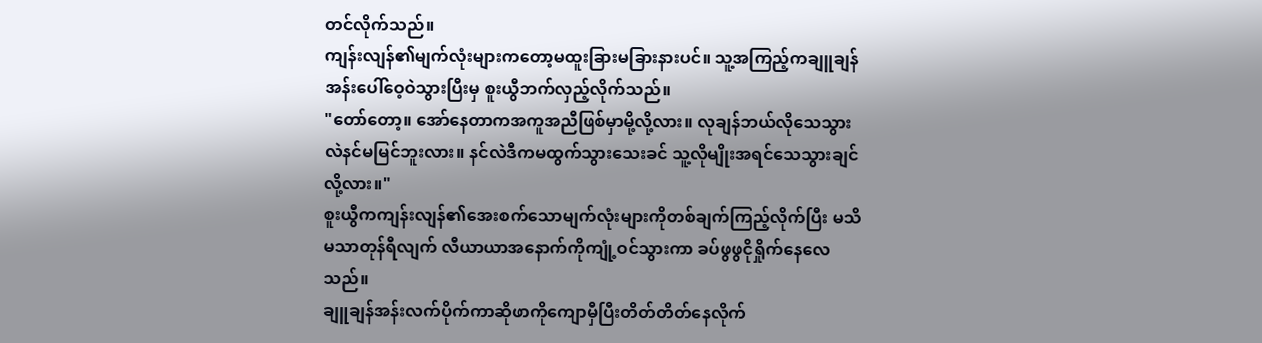တင်လိုက်သည်။
ကျန်းလျန်၏မျက်လုံးများကတော့မထူးခြားမခြားနားပင်။ သူ့အကြည့်ကချူချန်အန်းပေါ်ဝေ့ဝဲသွားပြီးမှ စူးယွီဘက်လှည့်လိုက်သည်။
"တော်တော့။ အော်နေတာကအကူအညီဖြစ်မှာမို့လို့လား။ လုချန်ဘယ်လိုသေသွားလဲနင်မမြင်ဘူးလား။ နင်လဲဒီကမထွက်သွားသေးခင် သူ့လိုမျိုးအရင်သေသွားချင်လို့လား။"
စူးယွီကကျန်းလျန်၏အေးစက်သောမျက်လုံးများကိုတစ်ချက်ကြည့်လိုက်ပြီး မသိမသာတုန်ရီလျက် လီယာယာအနောက်ကိုကျုံ့ဝင်သွားကာ ခပ်ဖွဖွငိုရှိုက်နေလေသည်။
ချူချန်အန်းလက်ပိုက်ကာဆိုဖာကိုကျောမှီပြီးတိတ်တိတ်နေလိုက်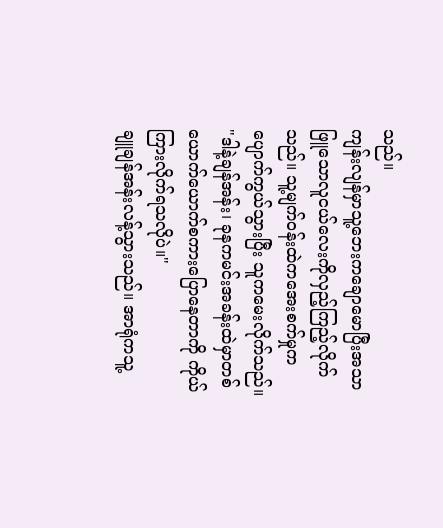သည်။
ကျန်းလျန်မှာသူ့ဘေးကချောမောပြီးအသာဖြူသောလူငယ်လေးကိုလှည့်ကြည့်လိုက်သည်။ သူ့မျက်ဝန်းထဲကအေးစက်မှုကပျောက်ကွယ်သွားပြီး သူကမေးလိုက်သည်။
"ဒါနဲ့ချန်အန်း၊ ခုနကမင်းအခန်းထဲမှာတစ်ယောက်ယောက်စကားပြောနေတာကို ကိုယ်ကြားလိုက်ရသလိုပဲ။"
ချူချန်အန်းလန့်သွားသည်။ အာရုံကသူ့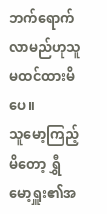ဘက်ရောက်လာမည်ဟုသူမထင်ထားမိပေ။
သူမော့ကြည့်မိတော့ ရွှီမော့ရှူး၏အ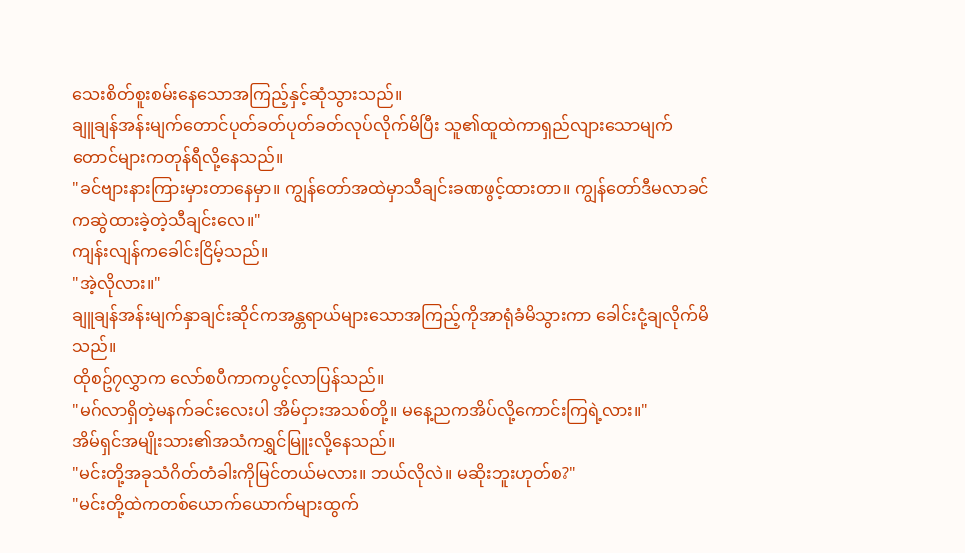သေးစိတ်စူးစမ်းနေသောအကြည့်နှင့်ဆုံသွားသည်။
ချူချန်အန်းမျက်တောင်ပုတ်ခတ်ပုတ်ခတ်လုပ်လိုက်မိပြီး သူ၏ထူထဲကာရှည်လျားသောမျက်တောင်များကတုန်ရီလို့နေသည်။
"ခင်ဗျားနားကြားမှားတာနေမှာ။ ကျွန်တော်အထဲမှာသီချင်းခဏဖွင့်ထားတာ။ ကျွန်တော်ဒီမလာခင်ကဆွဲထားခဲ့တဲ့သီချင်းလေ။"
ကျန်းလျန်ကခေါင်းငြိမ့်သည်။
"အဲ့လိုလား။"
ချူချန်အန်းမျက်နှာချင်းဆိုင်ကအန္တရာယ်များသောအကြည့်ကိုအာရုံခံမိသွားကာ ခေါင်းငုံ့ချလိုက်မိသည်။
ထိုစဥ်၇လွှာက လော်စပီကာကပွင့်လာပြန်သည်။
"မဂ်လာရှိတဲ့မနက်ခင်းလေးပါ အိမ်ငှားအသစ်တို့။ မနေ့ညကအိပ်လို့ကောင်းကြရဲ့လား။"
အိမ်ရှင်အမျိုးသား၏အသံကရွှင်မြူးလို့နေသည်။
"မင်းတို့အခုသံဂိတ်တံခါးကိုမြင်တယ်မလား။ ဘယ်လိုလဲ။ မဆိုးဘူးဟုတ်စ?"
"မင်းတို့ထဲကတစ်ယောက်ယောက်များထွက်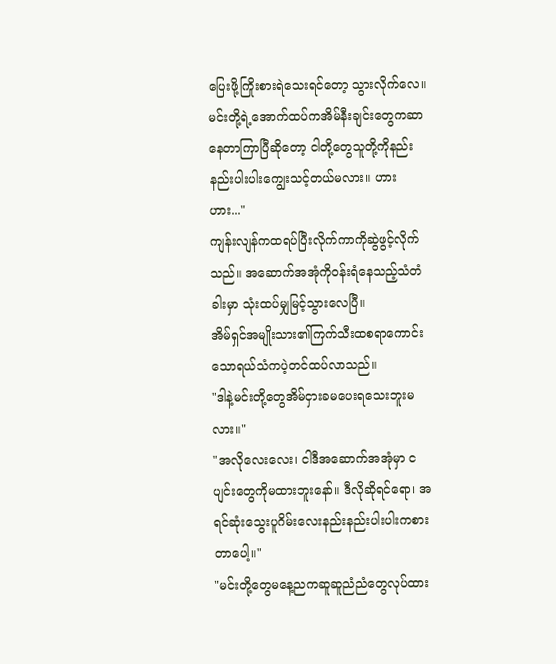ပြေးဖို့ကြိုးစားရဲသေးရင်တော့ သွားလိုက်လေ။ မင်းတို့ရဲ့အောက်ထပ်ကအိမ်နီးချင်းတွေကဆာနေတာကြာပြီဆိုတော့ ငါတို့တွေသူတို့ကိုနည်းနည်းပါးပါးကျွေးသင့်တယ်မလား။ ဟားဟား..."
ကျန်းလျန်ကထရပ်ပြီးလိုက်ကာကိုဆွဲဖွင့်လိုက်သည်။ အဆောက်အအုံကိုဝန်းရံနေသည့်သံတံခါးမှာ သုံးထပ်မျှမြင့်သွားလေပြီ။
အိမ်ရှင်အမျိုးသား၏ကြက်သီးထစရာကောင်းသောရယ်သံကပဲ့တင်ထပ်လာသည်။
"ဒါနဲ့မင်းတို့တွေအိမ်ငှားခမပေးရသေးဘူးမလား။"
"အလိုလေးလေး၊ ငါဒီအဆောက်အအုံမှာ ငပျင်းတွေကိုမထားဘူးနော်။ ဒီလိုဆိုရင်ရော၊ အရင်ဆုံးသွေးပူဂိမ်းလေးနည်းနည်းပါးပါးကစားတာပေါ့။"
"မင်းတို့တွေမနေ့ညကဆူဆူညံညံတွေလုပ်ထား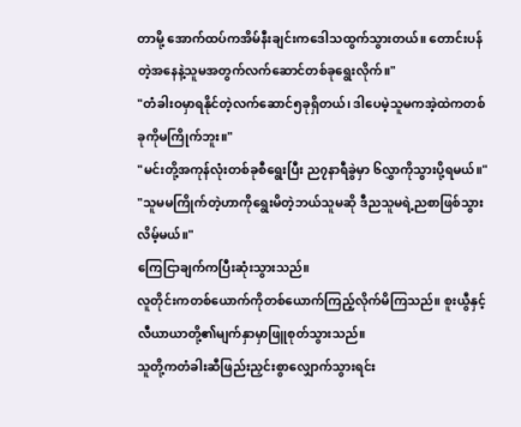တာမို့ အောက်ထပ်ကအိမ်နီးချင်းကဒေါသထွက်သွားတယ်။ တောင်းပန်တဲ့အနေနဲ့သူမအတွက်လက်ဆောင်တစ်ခုရွေးလိုက်။"
"တံခါးဝမှာရနိုင်တဲ့လက်ဆောင်၅ခုရှိတယ်၊ ဒါပေမဲ့သူမကအဲ့ထဲကတစ်ခုကိုမကြိုက်ဘူး။"
"မင်းတို့အကုန်လုံးတစ်ခုစီရွေးပြီး ည၇နာရီခွဲမှာ ၆လွှာကိုသွားပို့ရမယ်။"
"သူမမကြိုက်တဲ့ဟာကိုရွေးမိတဲ့ဘယ်သူမဆို ဒီညသူမရဲ့ညစာဖြစ်သွားလိမ့်မယ်။"
ကြေငြာချက်ကပြီးဆုံးသွားသည်။
လူတိုင်းကတစ်ယောက်ကိုတစ်ယောက်ကြည့်လိုက်မိကြသည်။ စူးယွီနှင့်လီယာယာတို့၏မျက်နှာမှာဖြူစုတ်သွားသည်။
သူတို့ကတံခါးဆီဖြည်းညှင်းစွာလျှောက်သွားရင်း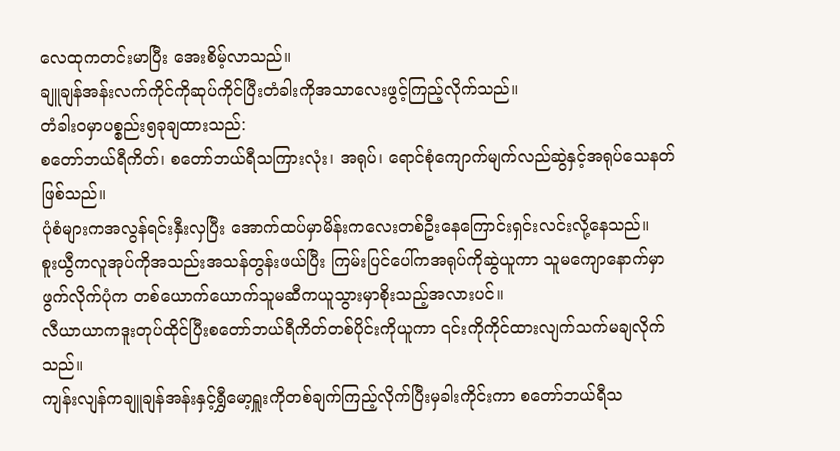လေထုကတင်းမာပြီး အေးစိမ့်လာသည်။
ချူချန်အန်းလက်ကိုင်ကိုဆုပ်ကိုင်ပြီးတံခါးကိုအသာလေးဖွင့်ကြည့်လိုက်သည်။
တံခါးဝမှာပစ္စည်း၅ခုချထားသည်:
စတော်ဘယ်ရီကိတ်၊ စတော်ဘယ်ရီသကြားလုံး၊ အရုပ်၊ ရောင်စုံကျောက်မျက်လည်ဆွဲနှင့်အရုပ်သေနတ်ဖြစ်သည်။
ပုံစံများကအလွန်ရင်းနှီးလှပြီး အောက်ထပ်မှာမိန်းကလေးတစ်ဦးနေကြောင်းရှင်းလင်းလို့နေသည်။
စူးယွီကလူအုပ်ကိုအသည်းအသန်တွန်းဖယ်ပြီး ကြမ်းပြင်ပေါ်ကအရုပ်ကိုဆွဲယူကာ သူမကျောနောက်မှာဖွက်လိုက်ပုံက တစ်ယောက်ယောက်သူမဆီကယူသွားမှာစိုးသည့်အလားပင်။
လီယာယာကဒူးတုပ်ထိုင်ပြီးစတော်ဘယ်ရီကိတ်တစ်ပိုင်းကိုယူကာ ၎င်းကိုကိုင်ထားလျက်သက်မချလိုက်သည်။
ကျန်းလျန်ကချူချန်အန်းနှင့်ရွှီမော့ရှူးကိုတစ်ချက်ကြည့်လိုက်ပြီးမှခါးကိုင်းကာ စတော်ဘယ်ရီသ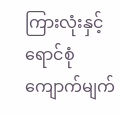ကြားလုံးနှင့်ရောင်စုံကျောက်မျက်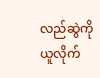လည်ဆွဲကိုယူလိုက်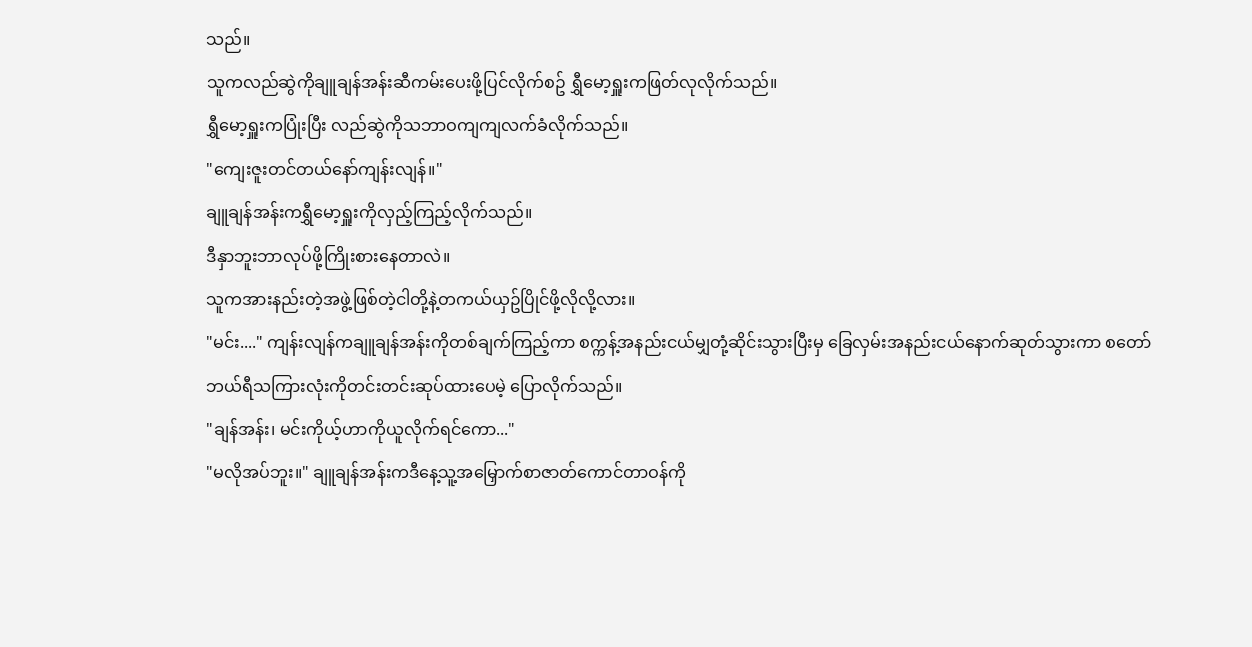သည်။
သူကလည်ဆွဲကိုချူချန်အန်းဆီကမ်းပေးဖို့ပြင်လိုက်စဥ် ရွှီမော့ရှူးကဖြတ်လုလိုက်သည်။
ရွှီမော့ရှူးကပြုံးပြီး လည်ဆွဲကိုသဘာဝကျကျလက်ခံလိုက်သည်။
"ကျေးဇူးတင်တယ်နော်ကျန်းလျန်။"
ချူချန်အန်းကရွှီမော့ရှူးကိုလှည့်ကြည့်လိုက်သည်။
ဒီနှာဘူးဘာလုပ်ဖို့ကြိုးစားနေတာလဲ။
သူကအားနည်းတဲ့အဖွဲ့ဖြစ်တဲ့ငါတို့နဲ့တကယ်ယှဥ်ပြိုင်ဖို့လိုလို့လား။
"မင်း...." ကျန်းလျန်ကချူချန်အန်းကိုတစ်ချက်ကြည့်ကာ စက္ကန့်အနည်းငယ်မျှတုံ့ဆိုင်းသွားပြီးမှ ခြေလှမ်းအနည်းငယ်နောက်ဆုတ်သွားကာ စတော်ဘယ်ရီသကြားလုံးကိုတင်းတင်းဆုပ်ထားပေမဲ့ ပြောလိုက်သည်။
"ချန်အန်း၊ မင်းကိုယ့်ဟာကိုယူလိုက်ရင်ကော..."
"မလိုအပ်ဘူး။" ချူချန်အန်းကဒီနေ့သူ့အမြှောက်စာဇာတ်ကောင်တာဝန်ကို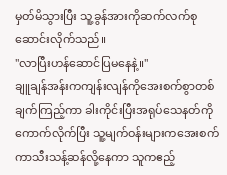မှတ်မိသွားပြီး သူ့ခွန်အားကိုဆက်လက်စုဆောင်းလိုက်သည်။
"လာပြီးဟန်ဆောင်ပြမနေနဲ့။"
ချူချန်အန်းကကျန်းလျန်ကိုအေးစက်စွာတစ်ချက်ကြည့်ကာ ခါးကိုင်းပြီးအရုပ်သေနတ်ကိုကောက်လိုက်ပြီး သူ့မျက်ဝန်းများကအေးစက်ကာသီးသန့်ဆန်လို့နေကာ သူကဧည့်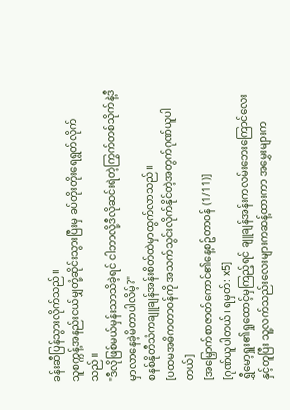ခန်းဆီပြန်သွားလိုက်သည်။
သူစက္ကန့်အနည်းငယ်မျှတုံ့ဆိုင်းသွားပြီးမှ ခပ်တိုးတိုးရေရွတ်လိုက်သည်။
"ဒီလိုဖြစ်မယ်မှန်းသာသိခဲ့ရင် ငါဘာလို့ဒီလိုဆင်းရဲတဲ့ကြွက်တစ်သိုက်နဲ့ဒီမှာလာနေခဲ့မိတာပါလိမ့်?"
စနစ်နိုတီသံကချူချန်အန်းစိတ်ထဲမှာထွက်လာသည်။
[ပထမအဓိကတာဝန်ကို အသက်သွင်းလိုက်နိုင်တဲ့အတွက်ဂုဏ်ယူပါတယ်]
[အမြှောက်စာဇာတ်ကောင်၏နေ့စဥ်တာဝန် (1/11)]
[ဂုဏ်ယူပါတယ်၊ ရမှတ်: x5]
ရွှီမော့ရှူး၏ရှုထောင့်မှကြည့်ရင် ချူချန်အန်းကလမ်းဘေးကြောင်လေးနှင့်တူပြီး သူ့လက်သည်းလေးများကဆန့်ထားကာ အမွှေးများက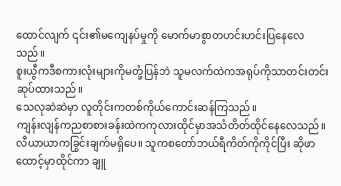ထောင်လျက် ၎င်း၏မကျေနပ်မှုကို မောက်မာစွာတဟင်းဟင်းပြနေလေသည်။
စူးယွီကဒီစကားလုံးများကိုမတုံ့ပြန်ဘဲ သူမလက်ထဲကအရုပ်ကိုသာတင်းတင်းဆုပ်ထားသည်။
သေလုဆဲဆဲမှာ လူတိုင်းကတစ်ကိုယ်ကောင်းဆန်ကြသည်။
ကျန်းလျန်ကညစာစားခန်းထဲကကုလားထိုင်မှာအသံတိတ်ထိုင်နေလေသည်။
လီယာယာကခြွင်းချက်မရှိပေ။ သူကစတော်ဘယ်ရီကိတ်ကိုကိုင်ပြီး ဆိုဖာထောင့်မှာထိုင်ကာ ချူ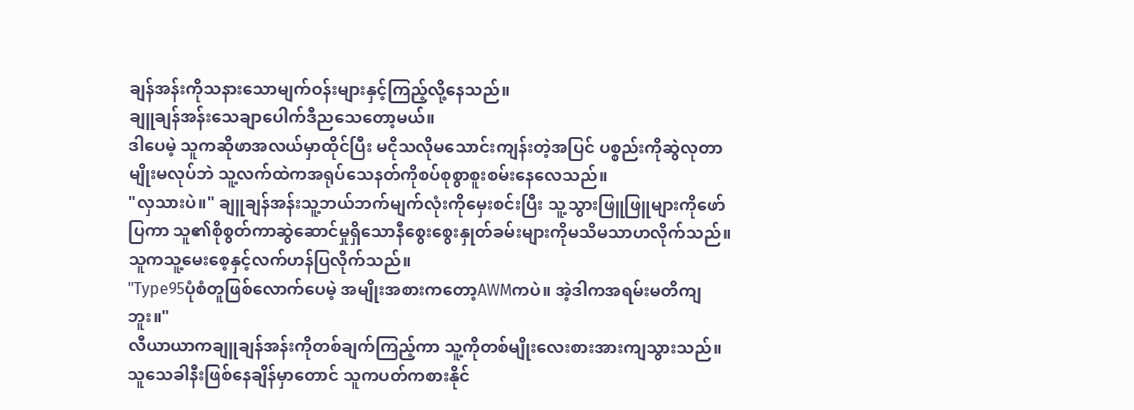ချန်အန်းကိုသနားသောမျက်ဝန်းများနှင့်ကြည့်လို့နေသည်။
ချူချန်အန်းသေချာပေါက်ဒီညသေတော့မယ်။
ဒါပေမဲ့ သူကဆိုဖာအလယ်မှာထိုင်ပြီး မငိုသလိုမသောင်းကျန်းတဲ့အပြင် ပစ္စည်းကိုဆွဲလုတာမျိုးမလုပ်ဘဲ သူ့လက်ထဲကအရုပ်သေနတ်ကိုစပ်စုစွာစူးစမ်းနေလေသည်။
"လှသားပဲ။" ချူချန်အန်းသူ့ဘယ်ဘက်မျက်လုံးကိုမှေးစင်းပြီး သူ့သွားဖြူဖြူများကိုဖော်ပြကာ သူ၏စိုစွတ်ကာဆွဲဆောင်မှုရှိသောနီစွေးစွေးနှုတ်ခမ်းများကိုမသိမသာဟလိုက်သည်။ သူကသူ့မေးစေ့နှင့်လက်ဟန်ပြလိုက်သည်။
"Type95ပုံစံတူဖြစ်လောက်ပေမဲ့ အမျိုးအစားကတော့AWMကပဲ။ အဲ့ဒါကအရမ်းမတိကျဘူး။"
လီယာယာကချူချန်အန်းကိုတစ်ချက်ကြည့်ကာ သူ့ကိုတစ်မျိုးလေးစားအားကျသွားသည်။
သူသေခါနီးဖြစ်နေချိန်မှာတောင် သူကပတ်ကစားနိုင်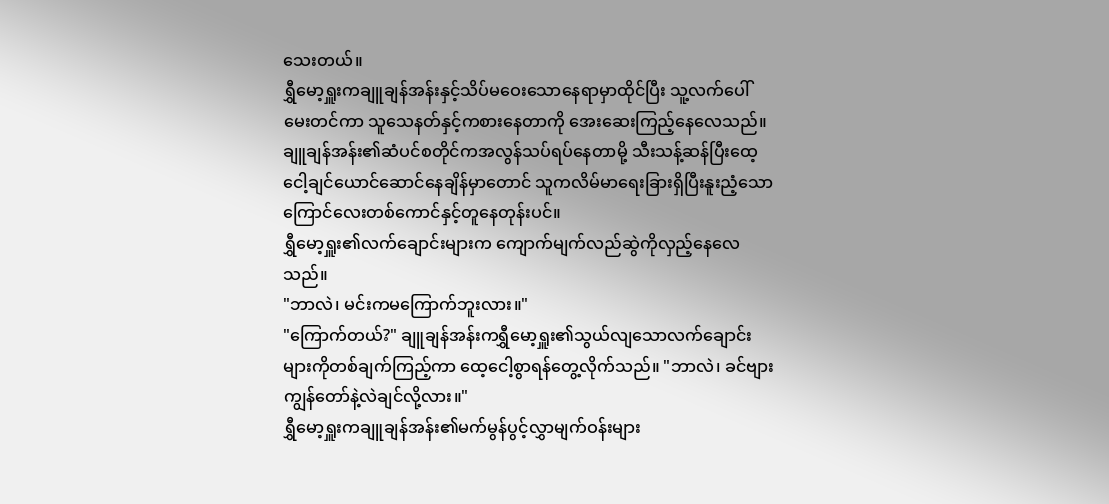သေးတယ်။
ရွှီမော့ရှူးကချူချန်အန်းနှင့်သိပ်မဝေးသောနေရာမှာထိုင်ပြီး သူ့လက်ပေါ်မေးတင်ကာ သူသေနတ်နှင့်ကစားနေတာကို အေးဆေးကြည့်နေလေသည်။
ချူချန်အန်း၏ဆံပင်စတိုင်ကအလွန်သပ်ရပ်နေတာမို့ သီးသန့်ဆန်ပြီးထေ့ငေါ့ချင်ယောင်ဆောင်နေချိန်မှာတောင် သူကလိမ်မာရေးခြားရှိပြီးနူးညံ့သောကြောင်လေးတစ်ကောင်နှင့်တူနေတုန်းပင်။
ရွှီမော့ရှူး၏လက်ချောင်းများက ကျောက်မျက်လည်ဆွဲကိုလှည့်နေလေသည်။
"ဘာလဲ၊ မင်းကမကြောက်ဘူးလား။"
"ကြောက်တယ်?" ချူချန်အန်းကရွှီမော့ရှူး၏သွယ်လျသောလက်ချောင်းများကိုတစ်ချက်ကြည့်ကာ ထေ့ငေါ့စွာရန်တွေ့လိုက်သည်။ "ဘာလဲ၊ ခင်ဗျားကျွန်တော်နဲ့လဲချင်လို့လား။"
ရွှီမော့ရှူးကချူချန်အန်း၏မက်မွန်ပွင့်လွှာမျက်ဝန်းများ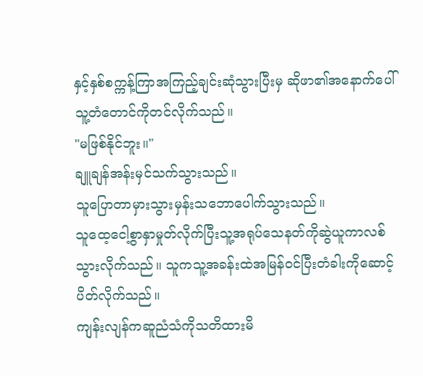နှင့်နှစ်စက္ကန့်ကြာအကြည့်ချင်းဆုံသွားပြီးမှ ဆိုဖာ၏အနောက်ပေါ်သူ့တံတောင်ကိုတင်လိုက်သည်။
"မဖြစ်နိုင်ဘူး။"
ချူချန်အန်းမှင်သက်သွားသည်။
သူပြောတာမှားသွားမှန်းသဘောပေါက်သွားသည်။
သူထေ့ငေါ့စွာနှာမှုတ်လိုက်ပြီးသူ့အရုပ်သေနတ်ကိုဆွဲယူကာလစ်သွားလိုက်သည်။ သူကသူ့အခန်းထဲအမြန်ဝင်ပြီးတံခါးကိုဆောင့်ပိတ်လိုက်သည်။
ကျန်းလျန်ကဆူညံသံကိုသတိထားမိ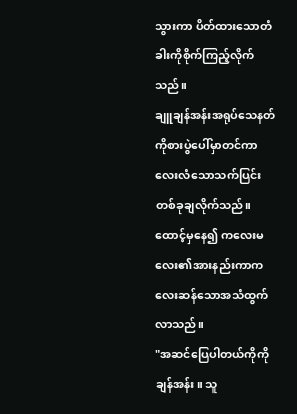သွားကာ ပိတ်ထားသောတံခါးကိုစိုက်ကြည့်လိုက်သည်။
ချူချန်အန်းအရုပ်သေနတ်ကိုစားပွဲပေါ်မှာတင်ကာ လေးလံသောသက်ပြင်းတစ်ခုချလိုက်သည်။
ထောင့်မှနေ၍ ကလေးမလေး၏အားနည်းကာကလေးဆန်သောအသံထွက်လာသည်။
"အဆင်ပြေပါတယ်ကိုကိုချန်အန်း။ သူ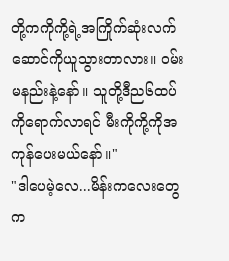တို့ကကိုကို့ရဲ့အကြိုက်ဆုံးလက်ဆောင်ကိုယူသွားတာလား။ ဝမ်းမနည်းနဲ့နော်။ သူတို့ဒီည၆ထပ်ကိုရောက်လာရင် မီးကိုကို့ကိုအကုန်ပေးမယ်နော်။"
"ဒါပေမဲ့လေ...မိန်းကလေးတွေက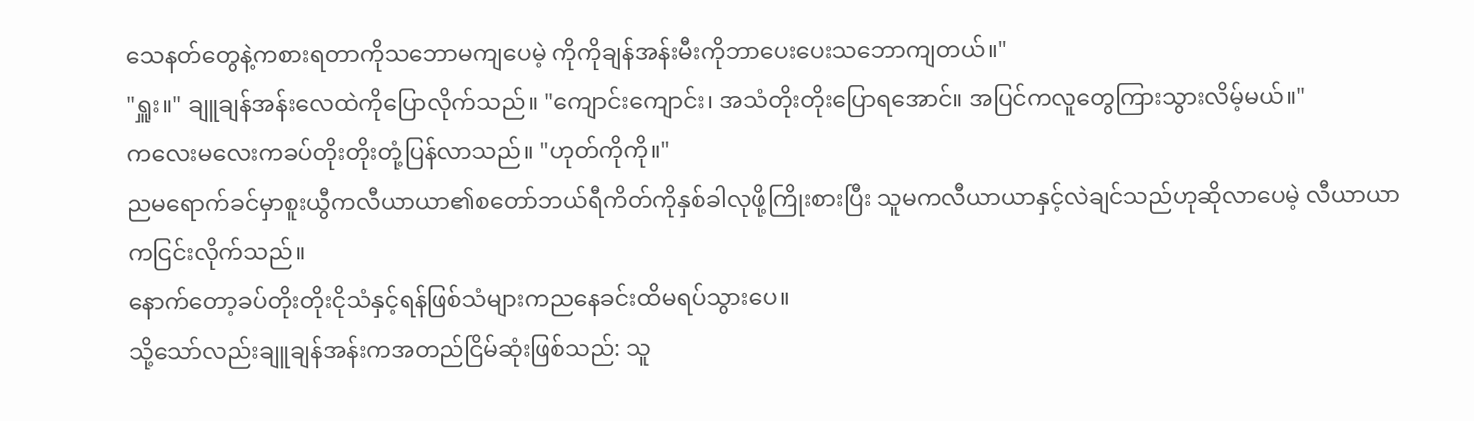သေနတ်တွေနဲ့ကစားရတာကိုသဘောမကျပေမဲ့ ကိုကိုချန်အန်းမီးကိုဘာပေးပေးသဘောကျတယ်။"
"ရှူး။" ချူချန်အန်းလေထဲကိုပြောလိုက်သည်။ "ကျောင်းကျောင်း၊ အသံတိုးတိုးပြောရအောင်။ အပြင်ကလူတွေကြားသွားလိမ့်မယ်။"
ကလေးမလေးကခပ်တိုးတိုးတုံ့ပြန်လာသည်။ "ဟုတ်ကိုကို။"
ညမရောက်ခင်မှာစူးယွီကလီယာယာ၏စတော်ဘယ်ရီကိတ်ကိုနှစ်ခါလုဖို့ကြိုးစားပြီး သူမကလီယာယာနှင့်လဲချင်သည်ဟုဆိုလာပေမဲ့ လီယာယာကငြင်းလိုက်သည်။
နောက်တော့ခပ်တိုးတိုးငိုသံနှင့်ရန်ဖြစ်သံများကညနေခင်းထိမရပ်သွားပေ။
သို့သော်လည်းချူချန်အန်းကအတည်ငြိမ်ဆုံးဖြစ်သည်: သူ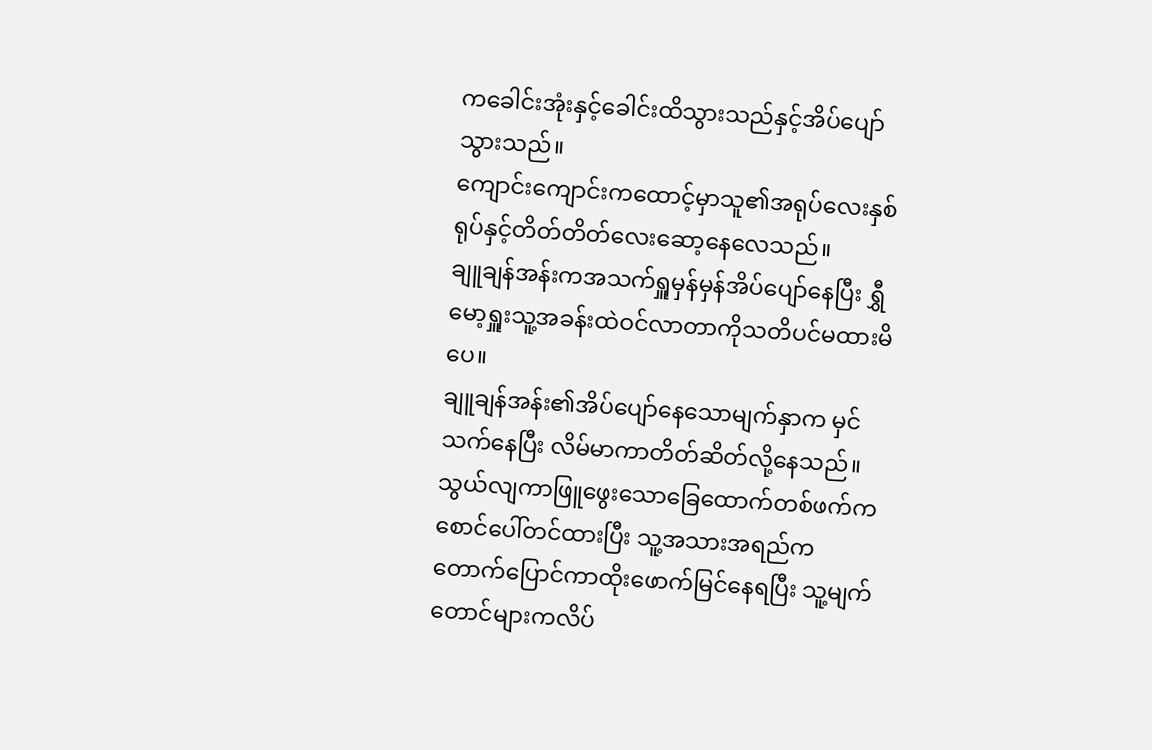ကခေါင်းအုံးနှင့်ခေါင်းထိသွားသည်နှင့်အိပ်ပျော်သွားသည်။
ကျောင်းကျောင်းကထောင့်မှာသူ၏အရုပ်လေးနှစ်ရုပ်နှင့်တိတ်တိတ်လေးဆော့နေလေသည်။
ချူချန်အန်းကအသက်ရှူမှန်မှန်အိပ်ပျော်နေပြီး ရွှီမော့ရှူးသူ့အခန်းထဲဝင်လာတာကိုသတိပင်မထားမိပေ။
ချူချန်အန်း၏အိပ်ပျော်နေသောမျက်နှာက မှင်သက်နေပြီး လိမ်မာကာတိတ်ဆိတ်လို့နေသည်။
သွယ်လျကာဖြူဖွေးသောခြေထောက်တစ်ဖက်က စောင်ပေါ်တင်ထားပြီး သူ့အသားအရည်ကတောက်ပြောင်ကာထိုးဖောက်မြင်နေရပြီး သူ့မျက်တောင်များကလိပ်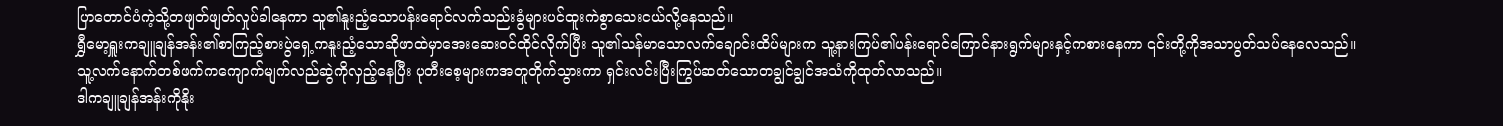ပြာတောင်ပံကဲ့သို့တဖျတ်ဖျတ်လှုပ်ခါနေကာ သူ၏နူးညံ့သောပန်းရောင်လက်သည်းခွံများပင်ထူးကဲစွာသေးငယ်လို့နေသည်။
ရွှီမော့ရှူးကချူချန်အန်း၏စာကြည့်စားပွဲရှေ့ကနူးညံ့သောဆိုဖာထဲမှာအေးဆေးဝင်ထိုင်လိုက်ပြီး သူ၏သန်မာသောလက်ချောင်းထိပ်များက သူ့နားကြပ်၏ပန်းရောင်ကြောင်နားရွက်များနှင့်ကစားနေကာ ၎င်းတို့ကိုအသာပွတ်သပ်နေလေသည်။
သူ့လက်နောက်တစ်ဖက်ကကျောက်မျက်လည်ဆွဲကိုလှည့်နေပြီး ပုတီးစေ့များကအတူတိုက်သွားကာ ရှင်းလင်းပြီးကြွပ်ဆတ်သောတချွင်ချွင်အသံကိုထုတ်လာသည်။
ဒါကချူချန်အန်းကိုနိုး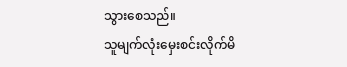သွားစေသည်။
သူမျက်လုံးမှေးစင်းလိုက်မိ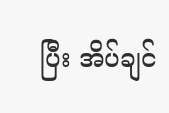ပြီး အိပ်ချင်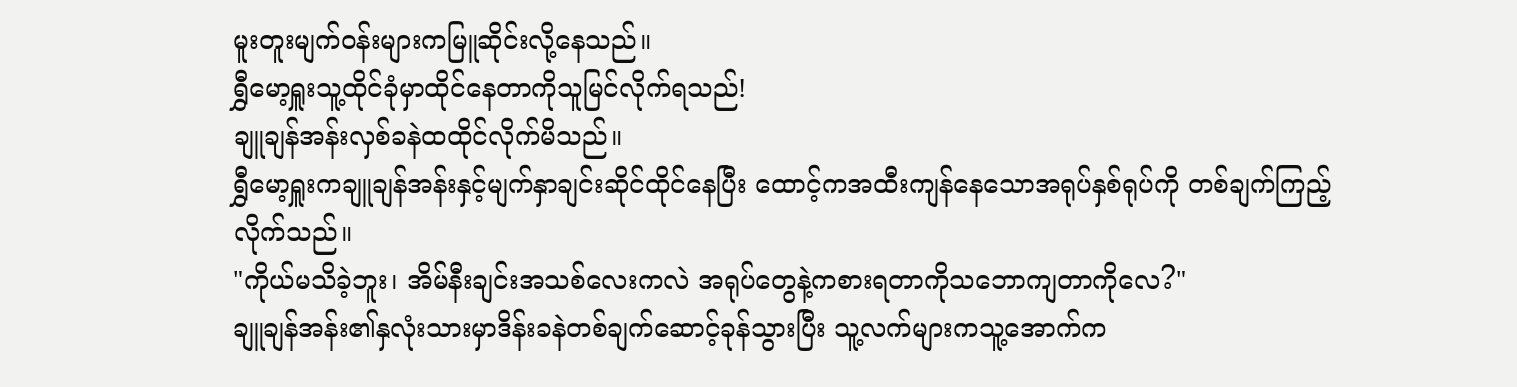မူးတူးမျက်ဝန်းများကမြူဆိုင်းလို့နေသည်။
ရွှီမော့ရှူးသူ့ထိုင်ခုံမှာထိုင်နေတာကိုသူမြင်လိုက်ရသည်!
ချူချန်အန်းလှစ်ခနဲထထိုင်လိုက်မိသည်။
ရွှီမော့ရှူးကချူချန်အန်းနှင့်မျက်နှာချင်းဆိုင်ထိုင်နေပြီး ထောင့်ကအထီးကျန်နေသောအရုပ်နှစ်ရုပ်ကို တစ်ချက်ကြည့်လိုက်သည်။
"ကိုယ်မသိခဲ့ဘူး၊ အိမ်နီးချင်းအသစ်လေးကလဲ အရုပ်တွေနဲ့ကစားရတာကိုသဘောကျတာကိုလေ?"
ချူချန်အန်း၏နှလုံးသားမှာဒိန်းခနဲတစ်ချက်ဆောင့်ခုန်သွားပြီး သူ့လက်များကသူ့အောက်က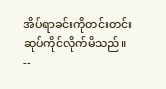အိပ်ရာခင်းကိုတင်းတင်းဆုပ်ကိုင်လိုက်မိသည်။
--